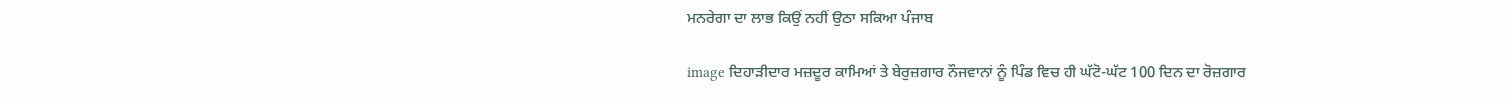ਮਨਰੇਗਾ ਦਾ ਲਾਭ ਕਿਉਂ ਨਹੀਂ ਉਠਾ ਸਕਿਆ ਪੰਜਾਬ

image ਦਿਹਾੜੀਦਾਰ ਮਜ਼ਦੂਰ ਕਾਮਿਆਂ ਤੇ ਬੇਰੁਜ਼ਗਾਰ ਨੌਜਵਾਨਾਂ ਨੂੰ ਪਿੰਡ ਵਿਚ ਹੀ ਘੱਟੋ-ਘੱਟ 100 ਦਿਨ ਦਾ ਰੋਜ਼ਗਾਰ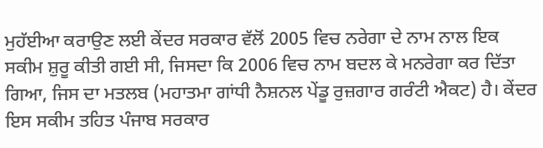ਮੁਹੱਈਆ ਕਰਾਉਣ ਲਈ ਕੇਂਦਰ ਸਰਕਾਰ ਵੱਲੋਂ 2005 ਵਿਚ ਨਰੇਗਾ ਦੇ ਨਾਮ ਨਾਲ ਇਕ ਸਕੀਮ ਸ਼ੁਰੂ ਕੀਤੀ ਗਈ ਸੀ, ਜਿਸਦਾ ਕਿ 2006 ਵਿਚ ਨਾਮ ਬਦਲ ਕੇ ਮਨਰੇਗਾ ਕਰ ਦਿੱਤਾ ਗਿਆ, ਜਿਸ ਦਾ ਮਤਲਬ (ਮਹਾਤਮਾ ਗਾਂਧੀ ਨੈਸ਼ਨਲ ਪੇਂਡੂ ਰੁਜ਼ਗਾਰ ਗਰੰਟੀ ਐਕਟ) ਹੈ। ਕੇਂਦਰ ਇਸ ਸਕੀਮ ਤਹਿਤ ਪੰਜਾਬ ਸਰਕਾਰ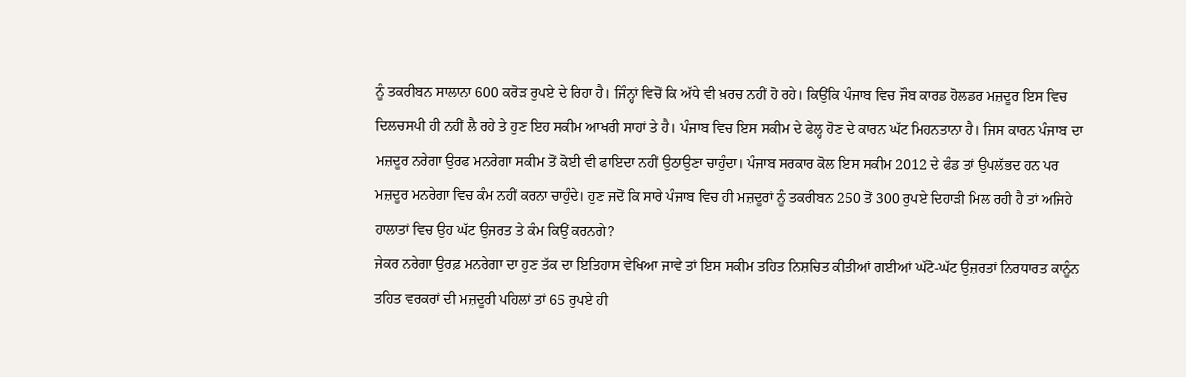ਨੂੰ ਤਕਰੀਬਨ ਸਾਲਾਨਾ 600 ਕਰੋੜ ਰੁਪਏ ਦੇ ਰਿਹਾ ਹੈ। ਜਿੰਨ੍ਹਾਂ ਵਿਚੋਂ ਕਿ ਅੱਧੇ ਵੀ ਖ਼ਰਚ ਨਹੀਂ ਹੋ ਰਹੇ। ਕਿਉਂਕਿ ਪੰਜਾਬ ਵਿਚ ਜੌਬ ਕਾਰਡ ਹੋਲਡਰ ਮਜ਼ਦੂਰ ਇਸ ਵਿਚ ਦਿਲਚਸਪੀ ਹੀ ਨਹੀਂ ਲੈ ਰਹੇ ਤੇ ਹੁਣ ਇਹ ਸਕੀਮ ਆਖਰੀ ਸਾਹਾਂ ਤੇ ਹੈ। ਪੰਜਾਬ ਵਿਚ ਇਸ ਸਕੀਮ ਦੇ ਫੇਲ੍ਹ ਹੋਣ ਦੇ ਕਾਰਨ ਘੱਟ ਮਿਹਨਤਾਨਾ ਹੈ। ਜਿਸ ਕਾਰਨ ਪੰਜਾਬ ਦਾ ਮਜ਼ਦੂਰ ਨਰੇਗਾ ਉਰਫ ਮਨਰੇਗਾ ਸਕੀਮ ਤੋਂ ਕੋਈ ਵੀ ਫਾਇਦਾ ਨਹੀਂ ਉਠਾਉਣਾ ਚਾਹੁੰਦਾ। ਪੰਜਾਬ ਸਰਕਾਰ ਕੋਲ ਇਸ ਸਕੀਮ 2012 ਦੇ ਫੰਡ ਤਾਂ ਉਪਲੱਭਦ ਹਨ ਪਰ ਮਜ਼ਦੂਰ ਮਨਰੇਗਾ ਵਿਚ ਕੰਮ ਨਹੀਂ ਕਰਨਾ ਚਾਹੁੰਦੇ। ਹੁਣ ਜਦੋਂ ਕਿ ਸਾਰੇ ਪੰਜਾਬ ਵਿਚ ਹੀ ਮਜ਼ਦੂਰਾਂ ਨੂੰ ਤਕਰੀਬਨ 250 ਤੋਂ 300 ਰੁਪਏ ਦਿਹਾੜੀ ਮਿਲ ਰਹੀ ਹੈ ਤਾਂ ਅਜਿਹੇ ਹਾਲਾਤਾਂ ਵਿਚ ਉਹ ਘੱਟ ਉਜਰਤ ਤੇ ਕੰਮ ਕਿਉਂ ਕਰਨਗੇ?
ਜੇਕਰ ਨਰੇਗਾ ਉਰਫ਼ ਮਨਰੇਗਾ ਦਾ ਹੁਣ ਤੱਕ ਦਾ ਇਤਿਹਾਸ ਵੇਖਿਆ ਜਾਵੇ ਤਾਂ ਇਸ ਸਕੀਮ ਤਹਿਤ ਨਿਸ਼ਚਿਤ ਕੀਤੀਆਂ ਗਈਆਂ ਘੱਟੋ-ਘੱਟ ਉਜ਼ਰਤਾਂ ਨਿਰਧਾਰਤ ਕਾਨੂੰਨ ਤਹਿਤ ਵਰਕਰਾਂ ਦੀ ਮਜ਼ਦੂਰੀ ਪਹਿਲਾਂ ਤਾਂ 65 ਰੁਪਏ ਹੀ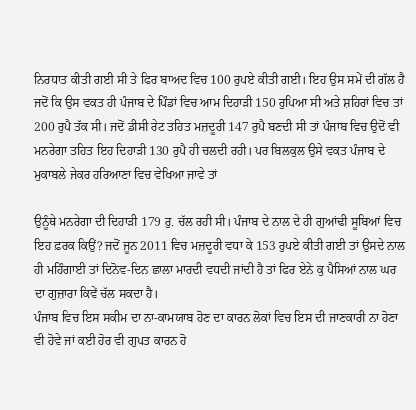ਨਿਰਧਾਤ ਕੀਤੀ ਗਈ ਸੀ ਤੇ ਫਿਰ ਬਾਅਦ ਵਿਚ 100 ਰੁਪਏ ਕੀਤੀ ਗਈ। ਇਹ ਉਸ ਸਮੇਂ ਦੀ ਗੱਲ ਹੈ ਜਦੋਂ ਕਿ ਉਸ ਵਕਤ ਹੀ ਪੰਜਾਬ ਦੇ ਪਿੰਡਾਂ ਵਿਚ ਆਮ ਦਿਹਾੜੀ 150 ਰੁਪਿਆ ਸੀ ਅਤੇ ਸ਼ਹਿਰਾਂ ਵਿਚ ਤਾਂ 200 ਰੁਪੈ ਤੱਕ ਸੀ। ਜਦੋਂ ਡੀਸੀ ਰੇਟ ਤਹਿਤ ਮਜ਼ਦੂਰੀ 147 ਰੁਪੈ ਬਣਦੀ ਸੀ ਤਾਂ ਪੰਜਾਬ ਵਿਚ ਉਦੋਂ ਵੀ ਮਨਰੇਗਾ ਤਹਿਤ ਇਹ ਦਿਹਾੜੀ 130 ਰੁਪੈ ਹੀ ਚਲਦੀ ਰਹੀ। ਪਰ ਬਿਲਕੁਲ ਉਸੇ ਵਕਤ ਪੰਜਾਬ ਦੇ ਮੁਕਾਬਲੇ ਜੇਕਰ ਹਰਿਆਣਾ ਵਿਚ ਵੇਖਿਆ ਜਾਵੇ ਤਾਂ

ਉਨੂੰਥੇ ਮਨਰੇਗਾ ਦੀ ਦਿਹਾੜੀ 179 ਰੁ. ਚੱਲ ਰਹੀ ਸੀ। ਪੰਜਾਬ ਦੇ ਨਾਲ ਦੇ ਹੀ ਗੁਆਂਢੀ ਸੂਬਿਆਂ ਵਿਚ ਇਹ ਫ਼ਰਕ ਕਿਉਂ? ਜਦੋਂ ਜੂਨ 2011 ਵਿਚ ਮਜ਼ਦੂਰੀ ਵਧਾ ਕੇ 153 ਰੁਪਏ ਕੀਤੀ ਗਈ ਤਾਂ ਉਸਦੇ ਨਾਲ ਹੀ ਮਹਿੰਗਾਈ ਤਾਂ ਦਿਨੋਵ-ਦਿਨ ਛਾਲਾ ਮਾਰਦੀ ਵਧਦੀ ਜਾਂਦੀ ਹੈ ਤਾਂ ਫਿਰ ਏਨੇ ਕੁ ਪੈਸਿਆਂ ਨਾਲ ਘਰ ਦਾ ਗੁਜ਼ਾਰਾ ਕਿਵੇਂ ਚੱਲ ਸਕਦਾ ਹੈ।
ਪੰਜਾਬ ਵਿਚ ਇਸ ਸਕੀਮ ਦਾ ਨਾ-ਕਾਮਯਾਬ ਹੋਣ ਦਾ ਕਾਰਨ ਲੋਕਾਂ ਵਿਚ ਇਸ ਦੀ ਜਾਣਕਾਰੀ ਨਾ ਹੋਣਾ ਵੀ ਹੋਵੇ ਜਾਂ ਕਈ ਹੋਰ ਵੀ ਗੁਪਤ ਕਾਰਨ ਹੋ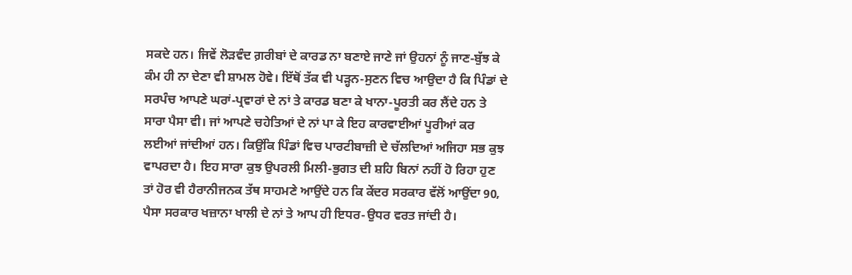ਸਕਦੇ ਹਨ। ਜਿਵੇਂ ਲੋੜਵੰਦ ਗ਼ਰੀਬਾਂ ਦੇ ਕਾਰਡ ਨਾ ਬਣਾਏ ਜਾਣੇ ਜਾਂ ਉਹਨਾਂ ਨੂੰ ਜਾਣ-ਬੁੱਝ ਕੇ ਕੰਮ ਹੀ ਨਾ ਦੇਣਾ ਵੀ ਸ਼ਾਮਲ ਹੋਵੇ। ਇੱਥੋਂ ਤੱਕ ਵੀ ਪੜ੍ਹਨ-ਸੁਣਨ ਵਿਚ ਆਉਦਾ ਹੈ ਕਿ ਪਿੰਡਾਂ ਦੇ ਸਰਪੰਚ ਆਪਣੇ ਘਰਾਂ-ਪ੍ਰਵਾਰਾਂ ਦੇ ਨਾਂ ਤੇ ਕਾਰਡ ਬਣਾ ਕੇ ਖਾਨਾ-ਪੂਰਤੀ ਕਰ ਲੈਂਦੇ ਹਨ ਤੇ ਸਾਰਾ ਪੈਸਾ ਵੀ। ਜਾਂ ਆਪਣੇ ਚਹੇਤਿਆਂ ਦੇ ਨਾਂ ਪਾ ਕੇ ਇਹ ਕਾਰਵਾਈਆਂ ਪੂਰੀਆਂ ਕਰ ਲਈਆਂ ਜਾਂਦੀਆਂ ਹਨ। ਕਿਉਂਕਿ ਪਿੰਡਾਂ ਵਿਚ ਪਾਰਟੀਬਾਜ਼ੀ ਦੇ ਚੱਲਦਿਆਂ ਅਜਿਹਾ ਸਭ ਕੁਝ ਵਾਪਰਦਾ ਹੈ। ਇਹ ਸਾਰਾ ਕੁਝ ਉਪਰਲੀ ਮਿਲੀ-ਭੁਗਤ ਦੀ ਸ਼ਹਿ ਬਿਨਾਂ ਨਹੀਂ ਹੋ ਰਿਹਾ ਹੁਣ ਤਾਂ ਹੋਰ ਵੀ ਹੈਰਾਨੀਜਨਕ ਤੱਥ ਸਾਹਮਣੇ ਆਉਂਦੇ ਹਨ ਕਿ ਕੇਂਦਰ ਸਰਕਾਰ ਵੱਲੋਂ ਆਉਂਦਾ 90‚ ਪੈਸਾ ਸਰਕਾਰ ਖਜ਼ਾਨਾ ਖਾਲੀ ਦੇ ਨਾਂ ਤੇ ਆਪ ਹੀ ਇਧਰ-ਉਧਰ ਵਰਤ ਜਾਂਦੀ ਹੈ।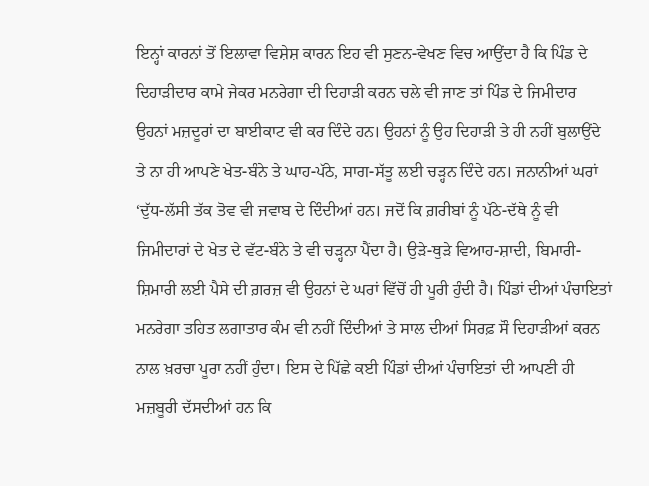ਇਨ੍ਹਾਂ ਕਾਰਨਾਂ ਤੋਂ ਇਲਾਵਾ ਵਿਸ਼ੇਸ਼ ਕਾਰਨ ਇਹ ਵੀ ਸੁਣਨ-ਵੇਖਣ ਵਿਚ ਆਉਂਦਾ ਹੈ ਕਿ ਪਿੰਡ ਦੇ ਦਿਹਾੜੀਦਾਰ ਕਾਮੇ ਜੇਕਰ ਮਨਰੇਗਾ ਦੀ ਦਿਹਾੜੀ ਕਰਨ ਚਲੇ ਵੀ ਜਾਣ ਤਾਂ ਪਿੰਡ ਦੇ ਜਿਮੀਦਾਰ ਉਹਨਾਂ ਮਜ਼ਦੂਰਾਂ ਦਾ ਬਾਈਕਾਟ ਵੀ ਕਰ ਦਿੰਦੇ ਹਨ। ਉਹਨਾਂ ਨੂੰ ਉਹ ਦਿਹਾੜੀ ਤੇ ਹੀ ਨਹੀਂ ਬੁਲਾਉਂਦੇ ਤੇ ਨਾ ਹੀ ਆਪਣੇ ਖੇਤ-ਬੰਨੇ ਤੇ ਘਾਹ-ਪੱਠੇ, ਸਾਗ-ਸੱਤੂ ਲਈ ਚੜ੍ਹਨ ਦਿੰਦੇ ਹਨ। ਜਨਾਨੀਆਂ ਘਰਾਂ ‘ਦੁੱਧ-ਲੱਸੀ ਤੱਕ ਤੋਵ ਵੀ ਜਵਾਬ ਦੇ ਦਿੰਦੀਆਂ ਹਨ। ਜਦੋਂ ਕਿ ਗ਼ਰੀਬਾਂ ਨੂੰ ਪੱਠੇ-ਦੱਥੇ ਨੂੰ ਵੀ ਜਿਮੀਦਾਰਾਂ ਦੇ ਖੇਤ ਦੇ ਵੱਟ-ਬੰਨੇ ਤੇ ਵੀ ਚੜ੍ਹਨਾ ਪੈਂਦਾ ਹੈ। ਉੜੇ-ਥੁੜੇ ਵਿਆਹ-ਸ਼ਾਦੀ, ਬਿਮਾਰੀ-ਸ਼ਿਮਾਰੀ ਲਈ ਪੈਸੇ ਦੀ ਗ਼ਰਜ਼ ਵੀ ਉਹਨਾਂ ਦੇ ਘਰਾਂ ਵਿੱਚੋਂ ਹੀ ਪੂਰੀ ਹੁੰਦੀ ਹੈ। ਪਿੰਡਾਂ ਦੀਆਂ ਪੰਚਾਇਤਾਂ ਮਨਰੇਗਾ ਤਹਿਤ ਲਗਾਤਾਰ ਕੰਮ ਵੀ ਨਹੀਂ ਦਿੰਦੀਆਂ ਤੇ ਸਾਲ ਦੀਆਂ ਸਿਰਫ਼ ਸੌ ਦਿਹਾੜੀਆਂ ਕਰਨ ਨਾਲ ਖ਼ਰਚਾ ਪੂਰਾ ਨਹੀਂ ਹੁੰਦਾ। ਇਸ ਦੇ ਪਿੱਛੇ ਕਈ ਪਿੰਡਾਂ ਦੀਆਂ ਪੰਚਾਇਤਾਂ ਦੀ ਆਪਣੀ ਹੀ ਮਜ਼ਬੂਰੀ ਦੱਸਦੀਆਂ ਹਨ ਕਿ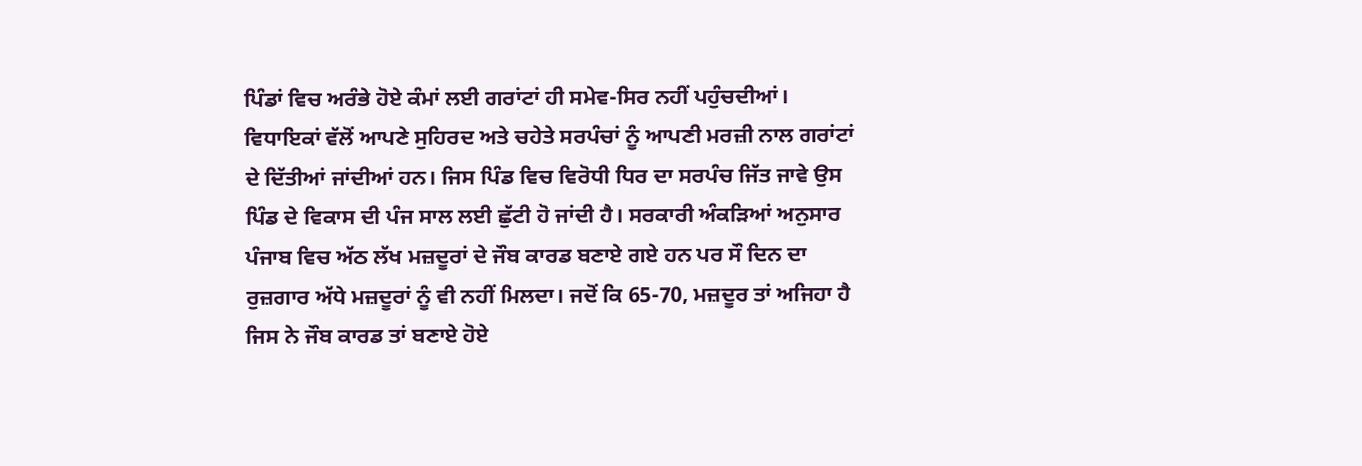ਪਿੰਡਾਂ ਵਿਚ ਅਰੰਭੇ ਹੋਏ ਕੰਮਾਂ ਲਈ ਗਰਾਂਟਾਂ ਹੀ ਸਮੇਵ-ਸਿਰ ਨਹੀਂ ਪਹੁੰਚਦੀਆਂ। ਵਿਧਾਇਕਾਂ ਵੱਲੋਂ ਆਪਣੇ ਸੁਹਿਰਦ ਅਤੇ ਚਹੇਤੇ ਸਰਪੰਚਾਂ ਨੂੰ ਆਪਣੀ ਮਰਜ਼ੀ ਨਾਲ ਗਰਾਂਟਾਂ ਦੇ ਦਿੱਤੀਆਂ ਜਾਂਦੀਆਂ ਹਨ। ਜਿਸ ਪਿੰਡ ਵਿਚ ਵਿਰੋਧੀ ਧਿਰ ਦਾ ਸਰਪੰਚ ਜਿੱਤ ਜਾਵੇ ਉਸ ਪਿੰਡ ਦੇ ਵਿਕਾਸ ਦੀ ਪੰਜ ਸਾਲ ਲਈ ਛੁੱਟੀ ਹੋ ਜਾਂਦੀ ਹੈ। ਸਰਕਾਰੀ ਅੰਕੜਿਆਂ ਅਨੁਸਾਰ ਪੰਜਾਬ ਵਿਚ ਅੱਠ ਲੱਖ ਮਜ਼ਦੂਰਾਂ ਦੇ ਜੌਬ ਕਾਰਡ ਬਣਾਏ ਗਏ ਹਨ ਪਰ ਸੌ ਦਿਨ ਦਾ ਰੁਜ਼ਗਾਰ ਅੱਧੇ ਮਜ਼ਦੂਰਾਂ ਨੂੰ ਵੀ ਨਹੀਂ ਮਿਲਦਾ। ਜਦੋਂ ਕਿ 65-70‚ ਮਜ਼ਦੂਰ ਤਾਂ ਅਜਿਹਾ ਹੈ ਜਿਸ ਨੇ ਜੌਬ ਕਾਰਡ ਤਾਂ ਬਣਾਏ ਹੋਏ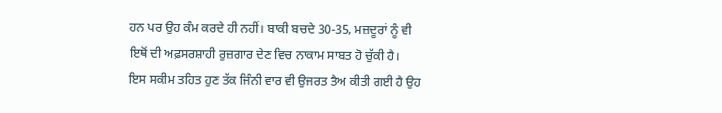ਹਨ ਪਰ ਉਹ ਕੰਮ ਕਰਦੇ ਹੀ ਨਹੀਂ। ਬਾਕੀ ਬਚਦੇ 30-35‚ ਮਜ਼ਦੂਰਾਂ ਨੂੰ ਵੀ ਇਥੋਂ ਦੀ ਅਫ਼ਸਰਸ਼ਾਹੀ ਰੁਜ਼ਗਾਰ ਦੇਣ ਵਿਚ ਨਾਕਾਮ ਸਾਬਤ ਹੋ ਚੁੱਕੀ ਹੈ।
ਇਸ ਸਕੀਮ ਤਹਿਤ ਹੁਣ ਤੱਕ ਜਿੰਨੀ ਵਾਰ ਵੀ ਉਜਰਤ ਤੈਅ ਕੀਤੀ ਗਈ ਹੈ ਉਹ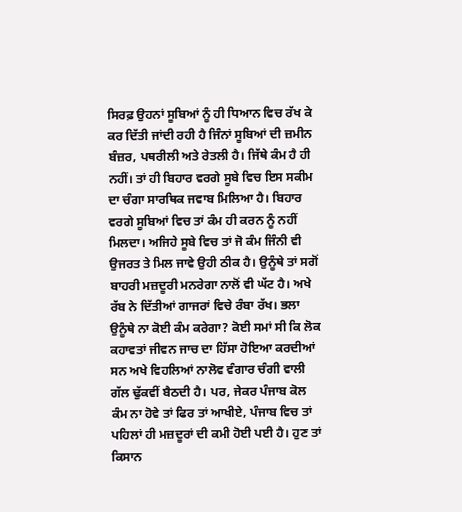ਸਿਰਫ਼ ਉਹਨਾਂ ਸੂਬਿਆਂ ਨੂੰ ਹੀ ਧਿਆਨ ਵਿਚ ਰੱਖ ਕੇ ਕਰ ਦਿੱਤੀ ਜਾਂਦੀ ਰਹੀ ਹੈ ਜਿੰਨਾਂ ਸੂਬਿਆਂ ਦੀ ਜ਼ਮੀਨ ਬੰਜ਼ਰ, ਪਥਰੀਲੀ ਅਤੇ ਰੇਤਲੀ ਹੈ। ਜਿੱਥੇ ਕੰਮ ਹੈ ਹੀ ਨਹੀਂ। ਤਾਂ ਹੀ ਬਿਹਾਰ ਵਰਗੇ ਸੂਬੇ ਵਿਚ ਇਸ ਸਕੀਮ ਦਾ ਚੰਗਾ ਸਾਰਥਿਕ ਜਵਾਬ ਮਿਲਿਆ ਹੈ। ਬਿਹਾਰ ਵਰਗੇ ਸੂਬਿਆਂ ਵਿਚ ਤਾਂ ਕੰਮ ਹੀ ਕਰਨ ਨੂੰ ਨਹੀਂ ਮਿਲਦਾ। ਅਜਿਹੇ ਸੂਬੇ ਵਿਚ ਤਾਂ ਜੋ ਕੰਮ ਜਿੰਨੀ ਵੀ ਉਜਰਤ ਤੇ ਮਿਲ ਜਾਵੇ ਉਹੀ ਠੀਕ ਹੈ। ਉਨੂੰਥੇ ਤਾਂ ਸਗੋਂ ਬਾਹਰੀ ਮਜ਼ਦੂਰੀ ਮਨਰੇਗਾ ਨਾਲੋਂ ਵੀ ਘੱਟ ਹੈ। ਅਖੇ ਰੱਬ ਨੇ ਦਿੱਤੀਆਂ ਗਾਜਰਾਂ ਵਿਚੇ ਰੰਬਾ ਰੱਖ। ਭਲਾ ਉਨੂੰਥੇ ਨਾ ਕੋਈ ਕੰਮ ਕਰੇਗਾ? ਕੋਈ ਸਮਾਂ ਸੀ ਕਿ ਲੋਕ ਕਹਾਵਤਾਂ ਜੀਵਨ ਜਾਚ ਦਾ ਹਿੱਸਾ ਹੋਇਆ ਕਰਦੀਆਂ ਸਨ ਅਖੇ ਵਿਹਲਿਆਂ ਨਾਲੋਵ ਵੰਗਾਰ ਚੰਗੀ ਵਾਲੀ ਗੱਲ ਢੁੱਕਵੀਂ ਬੈਠਦੀ ਹੈ। ਪਰ, ਜੇਕਰ ਪੰਜਾਬ ਕੋਲ ਕੰਮ ਨਾ ਹੋਵੇ ਤਾਂ ਫਿਰ ਤਾਂ ਆਖੀਏ, ਪੰਜਾਬ ਵਿਚ ਤਾਂ ਪਹਿਲਾਂ ਹੀ ਮਜ਼ਦੂਰਾਂ ਦੀ ਕਮੀ ਹੋਈ ਪਈ ਹੈ। ਹੁਣ ਤਾਂ ਕਿਸਾਨ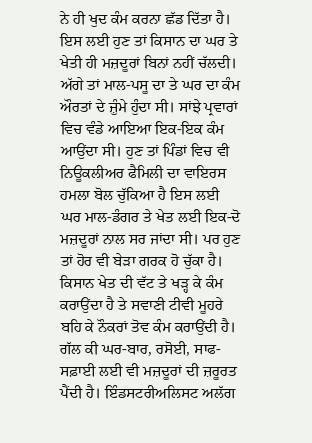ਨੇ ਹੀ ਖੁਦ ਕੰਮ ਕਰਨਾ ਛੱਡ ਦਿੱਤਾ ਹੈ। ਇਸ ਲਈ ਹੁਣ ਤਾਂ ਕਿਸਾਨ ਦਾ ਘਰ ਤੇ ਖੇਤੀ ਹੀ ਮਜ਼ਦੂਰਾਂ ਬਿਨਾਂ ਨਹੀਂ ਚੱਲਦੀ। ਅੱਗੇ ਤਾਂ ਮਾਲ-ਪਸੂ ਦਾ ਤੇ ਘਰ ਦਾ ਕੰਮ ਔਰਤਾਂ ਦੇ ਜ਼ੁੰਮੇ ਹੁੰਦਾ ਸੀ। ਸਾਂਝੇ ਪ੍ਰਵਾਰਾਂ ਵਿਚ ਵੰਡੇ ਆਇਆ ਇਕ-ਇਕ ਕੰਮ ਆਉਂਦਾ ਸੀ। ਹੁਣ ਤਾਂ ਪਿੰਡਾਂ ਵਿਚ ਵੀ ਨਿਊਕਲੀਅਰ ਫੈਮਿਲੀ ਦਾ ਵਾਇਰਸ ਹਮਲਾ ਬੋਲ ਚੁੱਕਿਆ ਹੈ ਇਸ ਲਈ ਘਰ ਮਾਲ-ਡੰਗਰ ਤੇ ਖੇਤ ਲਈ ਇਕ-ਦੋ ਮਜ਼ਦੂਰਾਂ ਨਾਲ ਸਰ ਜਾਂਦਾ ਸੀ। ਪਰ ਹੁਣ ਤਾਂ ਹੋਰ ਵੀ ਬੇੜਾ ਗਰਕ ਹੋ ਚੁੱਕਾ ਹੈ। ਕਿਸਾਨ ਖੇਤ ਦੀ ਵੱਟ ਤੇ ਖੜ੍ਹ ਕੇ ਕੰਮ ਕਰਾਉਂਦਾ ਹੈ ਤੇ ਸਵਾਣੀ ਟੀਵੀ ਮੂਹਰੇ ਬਹਿ ਕੇ ਨੌਕਰਾਂ ਤੋਵ ਕੰਮ ਕਰਾਉਂਦੀ ਹੈ। ਗੱਲ ਕੀ ਘਰ-ਬਾਰ, ਰਸੋਈ, ਸਾਫ-ਸਫ਼ਾਈ ਲਈ ਵੀ ਮਜ਼ਦੂਰਾਂ ਦੀ ਜ਼ਰੂਰਤ ਪੈਂਦੀ ਹੈ। ਇੰਡਸਟਰੀਅਲਿਸਟ ਅਲੱਗ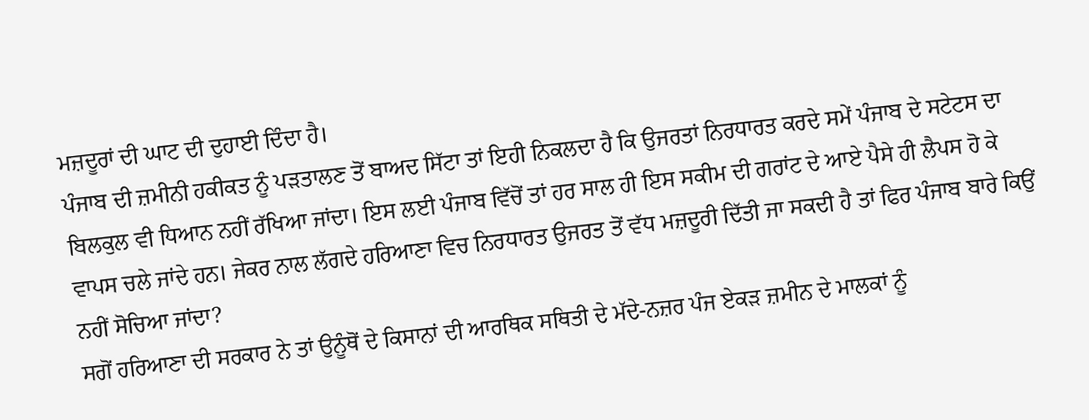ਮਜ਼ਦੂਰਾਂ ਦੀ ਘਾਟ ਦੀ ਦੁਹਾਈ ਦਿੰਦਾ ਹੈ।
ਪੰਜਾਬ ਦੀ ਜ਼ਮੀਨੀ ਹਕੀਕਤ ਨੂੰ ਪੜਤਾਲਣ ਤੋਂ ਬਾਅਦ ਸਿੱਟਾ ਤਾਂ ਇਹੀ ਨਿਕਲਦਾ ਹੈ ਕਿ ਉਜਰਤਾਂ ਨਿਰਧਾਰਤ ਕਰਦੇ ਸਮੇਂ ਪੰਜਾਬ ਦੇ ਸਟੇਟਸ ਦਾ ਬਿਲਕੁਲ ਵੀ ਧਿਆਨ ਨਹੀਂ ਰੱਖਿਆ ਜਾਂਦਾ। ਇਸ ਲਈ ਪੰਜਾਬ ਵਿੱਚੋਂ ਤਾਂ ਹਰ ਸਾਲ ਹੀ ਇਸ ਸਕੀਮ ਦੀ ਗਰਾਂਟ ਦੇ ਆਏ ਪੈਸੇ ਹੀ ਲੈਪਸ ਹੋ ਕੇ ਵਾਪਸ ਚਲੇ ਜਾਂਦੇ ਹਨ। ਜੇਕਰ ਨਾਲ ਲੱਗਦੇ ਹਰਿਆਣਾ ਵਿਚ ਨਿਰਧਾਰਤ ਉਜਰਤ ਤੋਂ ਵੱਧ ਮਜ਼ਦੂਰੀ ਦਿੱਤੀ ਜਾ ਸਕਦੀ ਹੈ ਤਾਂ ਫਿਰ ਪੰਜਾਬ ਬਾਰੇ ਕਿਉਂ ਨਹੀਂ ਸੋਚਿਆ ਜਾਂਦਾ?
ਸਗੋਂ ਹਰਿਆਣਾ ਦੀ ਸਰਕਾਰ ਨੇ ਤਾਂ ਉਨੂੰਥੋਂ ਦੇ ਕਿਸਾਨਾਂ ਦੀ ਆਰਥਿਕ ਸਥਿਤੀ ਦੇ ਮੱਦੇ-ਨਜ਼ਰ ਪੰਜ ਏਕੜ ਜ਼ਮੀਨ ਦੇ ਮਾਲਕਾਂ ਨੂੰ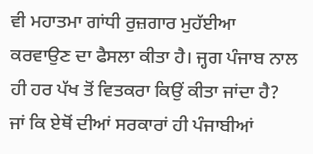ਵੀ ਮਹਾਤਮਾ ਗਾਂਧੀ ਰੁਜ਼ਗਾਰ ਮੁਹੱਈਆ ਕਰਵਾਉਣ ਦਾ ਫੈਸਲਾ ਕੀਤਾ ਹੈ। ਜ੍ਹਗ ਪੰਜਾਬ ਨਾਲ ਹੀ ਹਰ ਪੱਖ ਤੋਂ ਵਿਤਕਰਾ ਕਿਉਂ ਕੀਤਾ ਜਾਂਦਾ ਹੈ? ਜਾਂ ਕਿ ਏਥੋਂ ਦੀਆਂ ਸਰਕਾਰਾਂ ਹੀ ਪੰਜਾਬੀਆਂ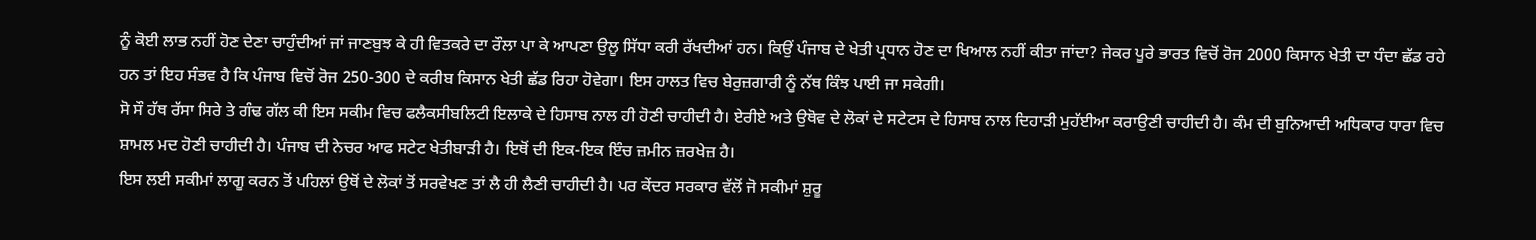ਨੂੰ ਕੋਈ ਲਾਭ ਨਹੀਂ ਹੋਣ ਦੇਣਾ ਚਾਹੁੰਦੀਆਂ ਜਾਂ ਜਾਣਬੁਝ ਕੇ ਹੀ ਵਿਤਕਰੇ ਦਾ ਰੌਲਾ ਪਾ ਕੇ ਆਪਣਾ ਉਲੂ ਸਿੱਧਾ ਕਰੀ ਰੱਖਦੀਆਂ ਹਨ। ਕਿਉਂ ਪੰਜਾਬ ਦੇ ਖੇਤੀ ਪ੍ਰਧਾਨ ਹੋਣ ਦਾ ਖਿਆਲ ਨਹੀਂ ਕੀਤਾ ਜਾਂਦਾ? ਜੇਕਰ ਪੂਰੇ ਭਾਰਤ ਵਿਚੋਂ ਰੋਜ 2000 ਕਿਸਾਨ ਖੇਤੀ ਦਾ ਧੰਦਾ ਛੱਡ ਰਹੇ ਹਨ ਤਾਂ ਇਹ ਸੰਭਵ ਹੈ ਕਿ ਪੰਜਾਬ ਵਿਚੋਂ ਰੋਜ 250-300 ਦੇ ਕਰੀਬ ਕਿਸਾਨ ਖੇਤੀ ਛੱਡ ਰਿਹਾ ਹੋਵੇਗਾ। ਇਸ ਹਾਲਤ ਵਿਚ ਬੇਰੁਜ਼ਗਾਰੀ ਨੂੰ ਨੱਥ ਕਿੰਝ ਪਾਈ ਜਾ ਸਕੇਗੀ।
ਸੋ ਸੌ ਹੱਥ ਰੱਸਾ ਸਿਰੇ ਤੇ ਗੰਢ ਗੱਲ ਕੀ ਇਸ ਸਕੀਮ ਵਿਚ ਫਲੈਕਸੀਬਲਿਟੀ ਇਲਾਕੇ ਦੇ ਹਿਸਾਬ ਨਾਲ ਹੀ ਹੋਣੀ ਚਾਹੀਦੀ ਹੈ। ਏਰੀਏ ਅਤੇ ਉਥੋਵ ਦੇ ਲੋਕਾਂ ਦੇ ਸਟੇਟਸ ਦੇ ਹਿਸਾਬ ਨਾਲ ਦਿਹਾੜੀ ਮੁਹੱਈਆ ਕਰਾਉਣੀ ਚਾਹੀਦੀ ਹੈ। ਕੰਮ ਦੀ ਬੁਨਿਆਦੀ ਅਧਿਕਾਰ ਧਾਰਾ ਵਿਚ ਸ਼ਾਮਲ ਮਦ ਹੋਣੀ ਚਾਹੀਦੀ ਹੈ। ਪੰਜਾਬ ਦੀ ਨੇਚਰ ਆਫ ਸਟੇਟ ਖੇਤੀਬਾੜੀ ਹੈ। ਇਥੋਂ ਦੀ ਇਕ-ਇਕ ਇੰਚ ਜ਼ਮੀਨ ਜ਼ਰਖੇਜ਼ ਹੈ।
ਇਸ ਲਈ ਸਕੀਮਾਂ ਲਾਗੂ ਕਰਨ ਤੋਂ ਪਹਿਲਾਂ ਉਥੋਂ ਦੇ ਲੋਕਾਂ ਤੋਂ ਸਰਵੇਖਣ ਤਾਂ ਲੈ ਹੀ ਲੈਣੀ ਚਾਹੀਦੀ ਹੈ। ਪਰ ਕੇਂਦਰ ਸਰਕਾਰ ਵੱਲੋਂ ਜੋ ਸਕੀਮਾਂ ਸ਼ੁਰੂ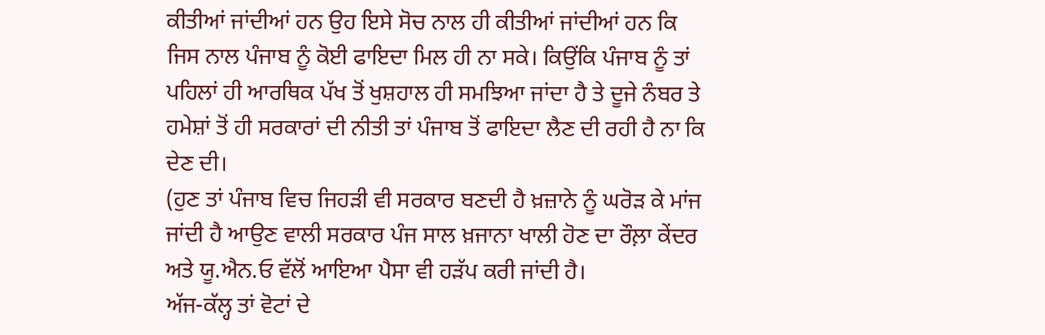ਕੀਤੀਆਂ ਜਾਂਦੀਆਂ ਹਨ ਉਹ ਇਸੇ ਸੋਚ ਨਾਲ ਹੀ ਕੀਤੀਆਂ ਜਾਂਦੀਆਂ ਹਨ ਕਿ ਜਿਸ ਨਾਲ ਪੰਜਾਬ ਨੂੰ ਕੋਈ ਫਾਇਦਾ ਮਿਲ ਹੀ ਨਾ ਸਕੇ। ਕਿਉਂਕਿ ਪੰਜਾਬ ਨੂੰ ਤਾਂ ਪਹਿਲਾਂ ਹੀ ਆਰਥਿਕ ਪੱਖ ਤੋਂ ਖੁਸ਼ਹਾਲ ਹੀ ਸਮਝਿਆ ਜਾਂਦਾ ਹੈ ਤੇ ਦੂਜੇ ਨੰਬਰ ਤੇ ਹਮੇਸ਼ਾਂ ਤੋਂ ਹੀ ਸਰਕਾਰਾਂ ਦੀ ਨੀਤੀ ਤਾਂ ਪੰਜਾਬ ਤੋਂ ਫਾਇਦਾ ਲੈਣ ਦੀ ਰਹੀ ਹੈ ਨਾ ਕਿ ਦੇਣ ਦੀ।
(ਹੁਣ ਤਾਂ ਪੰਜਾਬ ਵਿਚ ਜਿਹੜੀ ਵੀ ਸਰਕਾਰ ਬਣਦੀ ਹੈ ਖ਼ਜ਼ਾਨੇ ਨੂੰ ਘਰੋੜ ਕੇ ਮਾਂਜ ਜਾਂਦੀ ਹੈ ਆਉਣ ਵਾਲੀ ਸਰਕਾਰ ਪੰਜ ਸਾਲ ਖ਼ਜਾਨਾ ਖਾਲੀ ਹੋਣ ਦਾ ਰੌਲ਼ਾ ਕੇਂਦਰ ਅਤੇ ਯੂ.ਐਨ.ਓ ਵੱਲੋਂ ਆਇਆ ਪੈਸਾ ਵੀ ਹੜੱਪ ਕਰੀ ਜਾਂਦੀ ਹੈ।
ਅੱਜ-ਕੱਲ੍ਹ ਤਾਂ ਵੋਟਾਂ ਦੇ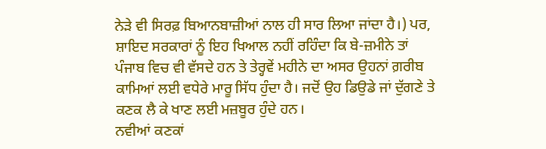ਨੇੜੇ ਵੀ ਸਿਰਫ਼ ਬਿਆਨਬਾਜ਼ੀਆਂ ਨਾਲ ਹੀ ਸਾਰ ਲਿਆ ਜਾਂਦਾ ਹੈ।) ਪਰ, ਸ਼ਾਇਦ ਸਰਕਾਰਾਂ ਨੂੰ ਇਹ ਖਿਆਲ ਨਹੀਂ ਰਹਿੰਦਾ ਕਿ ਬੇ-ਜ਼ਮੀਨੇ ਤਾਂ ਪੰਜਾਬ ਵਿਚ ਵੀ ਵੱਸਦੇ ਹਨ ਤੇ ਤੇਰ੍ਹਵੇਂ ਮਹੀਨੇ ਦਾ ਅਸਰ ਉਹਨਾਂ ਗ਼ਰੀਬ ਕਾਮਿਆਂ ਲਈ ਵਧੇਰੇ ਮਾਰੂ ਸਿੱਧ ਹੁੰਦਾ ਹੈ। ਜਦੋਂ ਉਹ ਡਿਉਡੇ ਜਾਂ ਦੁੱਗਣੇ ਤੇ ਕਣਕ ਲੈ ਕੇ ਖਾਣ ਲਈ ਮਜ਼ਬੂਰ ਹੁੰਦੇ ਹਨ।
ਨਵੀਆਂ ਕਣਕਾਂ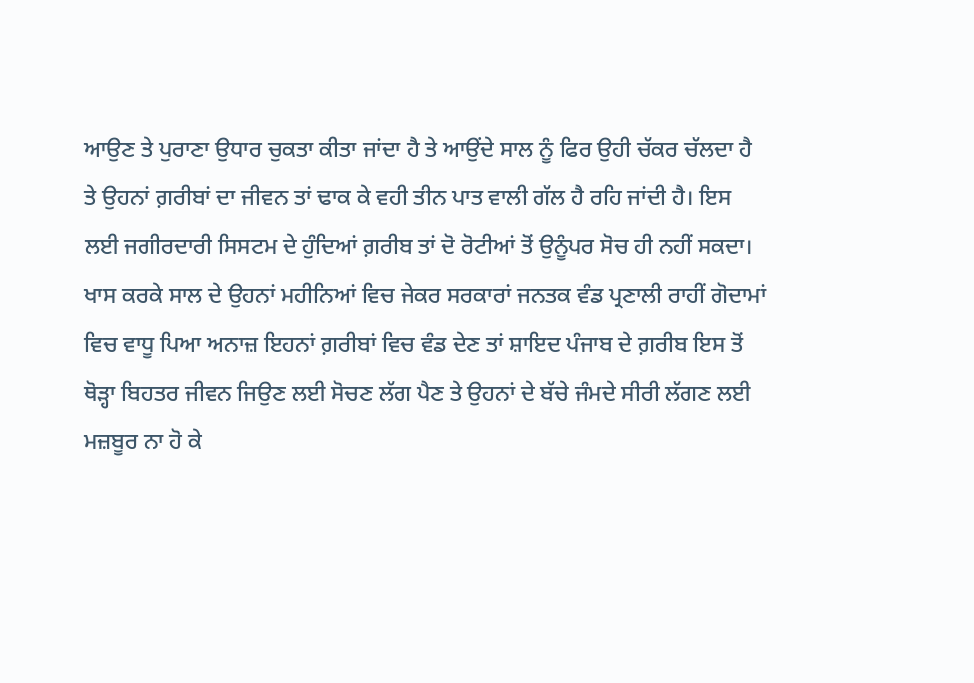ਆਉਣ ਤੇ ਪੁਰਾਣਾ ਉਧਾਰ ਚੁਕਤਾ ਕੀਤਾ ਜਾਂਦਾ ਹੈ ਤੇ ਆਉਂਦੇ ਸਾਲ ਨੂੰ ਫਿਰ ਉਹੀ ਚੱਕਰ ਚੱਲਦਾ ਹੈ ਤੇ ਉਹਨਾਂ ਗ਼ਰੀਬਾਂ ਦਾ ਜੀਵਨ ਤਾਂ ਢਾਕ ਕੇ ਵਹੀ ਤੀਨ ਪਾਤ ਵਾਲੀ ਗੱਲ ਹੈ ਰਹਿ ਜਾਂਦੀ ਹੈ। ਇਸ ਲਈ ਜਗੀਰਦਾਰੀ ਸਿਸਟਮ ਦੇ ਹੁੰਦਿਆਂ ਗ਼ਰੀਬ ਤਾਂ ਦੋ ਰੋਟੀਆਂ ਤੋਂ ਉਨੂੰਪਰ ਸੋਚ ਹੀ ਨਹੀਂ ਸਕਦਾ।
ਖਾਸ ਕਰਕੇ ਸਾਲ ਦੇ ਉਹਨਾਂ ਮਹੀਨਿਆਂ ਵਿਚ ਜੇਕਰ ਸਰਕਾਰਾਂ ਜਨਤਕ ਵੰਡ ਪ੍ਰਣਾਲੀ ਰਾਹੀਂ ਗੋਦਾਮਾਂ ਵਿਚ ਵਾਧੂ ਪਿਆ ਅਨਾਜ਼ ਇਹਨਾਂ ਗ਼ਰੀਬਾਂ ਵਿਚ ਵੰਡ ਦੇਣ ਤਾਂ ਸ਼ਾਇਦ ਪੰਜਾਬ ਦੇ ਗ਼ਰੀਬ ਇਸ ਤੋਂ ਥੋੜ੍ਹਾ ਬਿਹਤਰ ਜੀਵਨ ਜਿਉਣ ਲਈ ਸੋਚਣ ਲੱਗ ਪੈਣ ਤੇ ਉਹਨਾਂ ਦੇ ਬੱਚੇ ਜੰਮਦੇ ਸੀਰੀ ਲੱਗਣ ਲਈ ਮਜ਼ਬੂਰ ਨਾ ਹੋ ਕੇ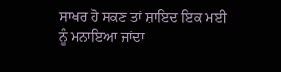ਸਾਖਰ ਹੋ ਸਕਣ ਤਾਂ ਸ਼ਾਇਦ ਇਕ ਮਈ ਨੂੰ ਮਨਾਇਆ ਜਾਂਦਾ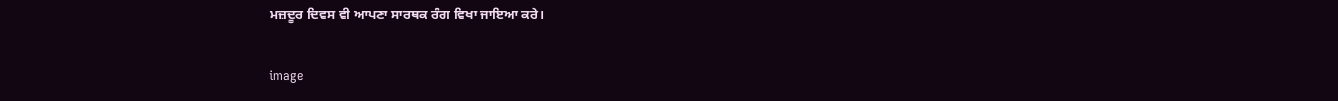ਮਜ਼ਦੂਰ ਦਿਵਸ ਵੀ ਆਪਣਾ ਸਾਰਥਕ ਰੰਗ ਵਿਖਾ ਜਾਇਆ ਕਰੇ।

image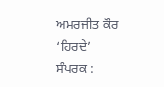ਅਮਰਜੀਤ ਕੌਰ ‘ਹਿਰਦੇ’
ਸੰਪਰਕ :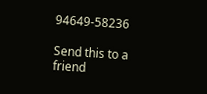94649-58236

Send this to a friend